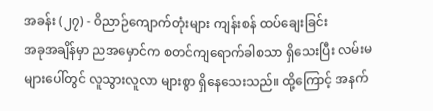အခန်း (၂၇) - ဝိညာဉ်ကျောက်တုံးများ ကျန်းစန် ထပ်ချေးခြင်း
အခုအချိန်မှာ ညအမှောင်က စတင်ကျရောက်ခါစသာ ရှိသေးပြီး လမ်းမများပေါ်တွင် လူသွားလူလာ များစွာ ရှိနေသေးသည်။ ထို့ကြောင့် အနက်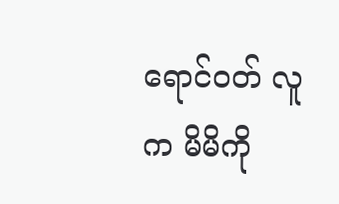ရောင်ဝတ် လူက မိမိကို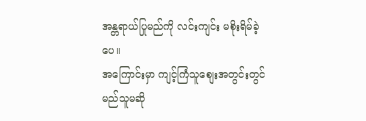အန္တရာယ်ပြုမည်ကို လင်းကျင်း မစိုးရိမ်ခဲ့ပေ။
အကြောင်းမှာ ကျင့်ကြံသူစျေးအတွင်းတွင် မည်သူမဆို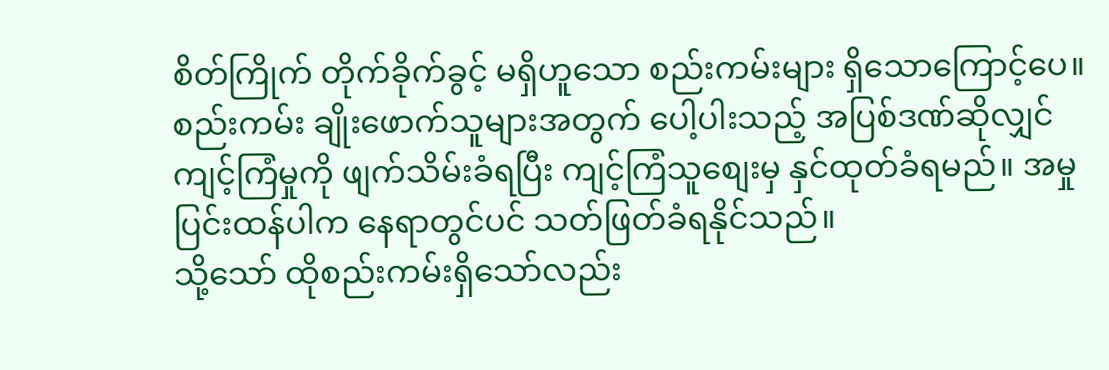စိတ်ကြိုက် တိုက်ခိုက်ခွင့် မရှိဟူသော စည်းကမ်းများ ရှိသောကြောင့်ပေ။
စည်းကမ်း ချိုးဖောက်သူများအတွက် ပေါ့ပါးသည့် အပြစ်ဒဏ်ဆိုလျှင် ကျင့်ကြံမှုကို ဖျက်သိမ်းခံရပြီး ကျင့်ကြံသူစျေးမှ နှင်ထုတ်ခံရမည်။ အမှု ပြင်းထန်ပါက နေရာတွင်ပင် သတ်ဖြတ်ခံရနိုင်သည်။
သို့သော် ထိုစည်းကမ်းရှိသော်လည်း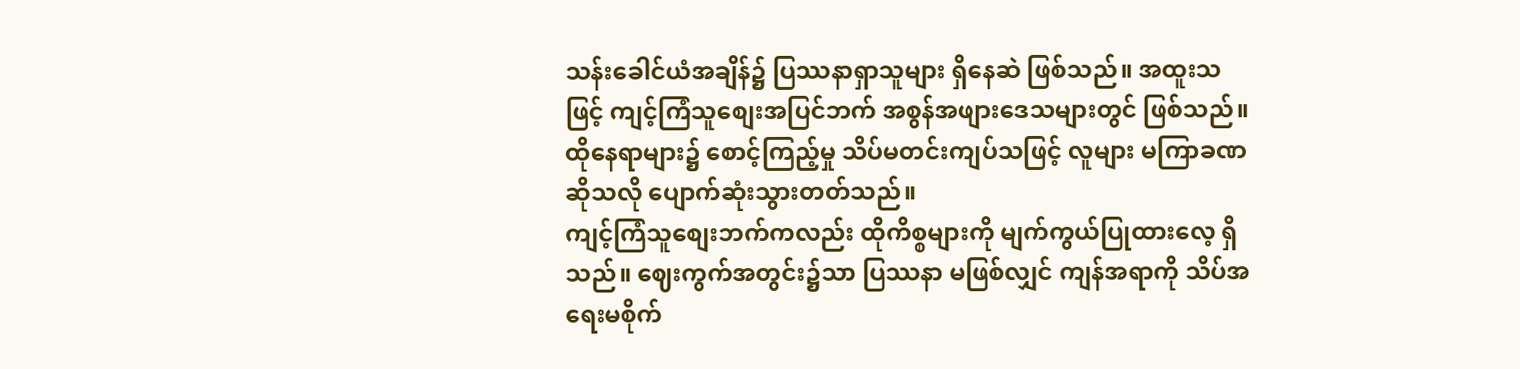သန်းခေါင်ယံအချိန်၌ ပြဿနာရှာသူများ ရှိနေဆဲ ဖြစ်သည်။ အထူးသဖြင့် ကျင့်ကြံသူစျေးအပြင်ဘက် အစွန်အဖျားဒေသများတွင် ဖြစ်သည်။
ထိုနေရာများ၌ စောင့်ကြည့်မှု သိပ်မတင်းကျပ်သဖြင့် လူများ မကြာခဏဆိုသလို ပျောက်ဆုံးသွားတတ်သည်။
ကျင့်ကြံသူစျေးဘက်ကလည်း ထိုကိစ္စများကို မျက်ကွယ်ပြုထားလေ့ ရှိသည်။ ဈေးကွက်အတွင်း၌သာ ပြဿနာ မဖြစ်လျှင် ကျန်အရာကို သိပ်အရေးမစိုက်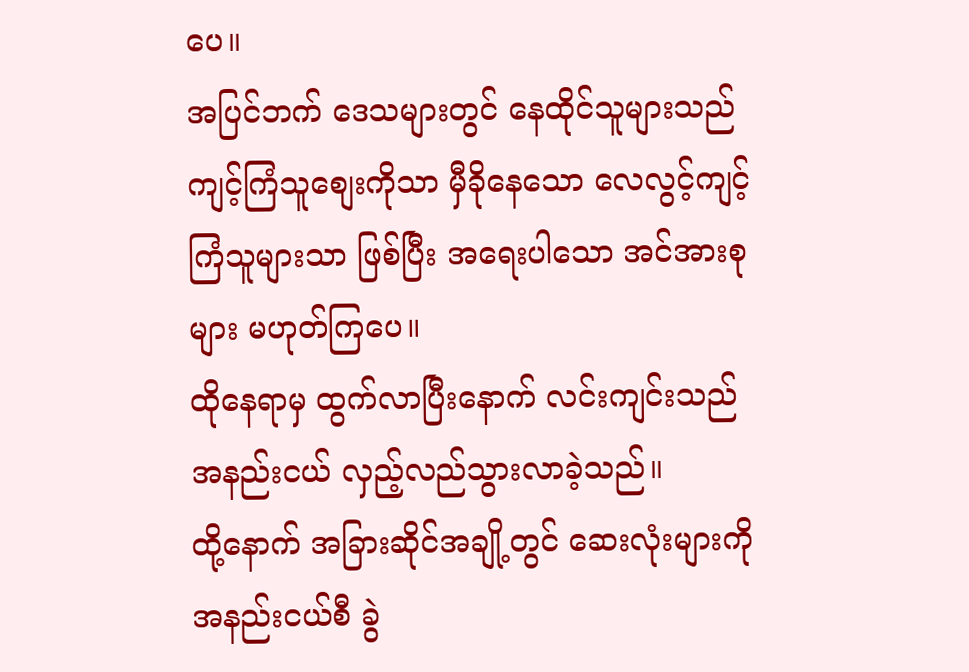ပေ။
အပြင်ဘက် ဒေသများတွင် နေထိုင်သူများသည် ကျင့်ကြံသူစျေးကိုသာ မှီခိုနေသော လေလွင့်ကျင့်ကြံသူများသာ ဖြစ်ပြီး အရေးပါသော အင်အားစုများ မဟုတ်ကြပေ။
ထိုနေရာမှ ထွက်လာပြီးနောက် လင်းကျင်းသည် အနည်းငယ် လှည့်လည်သွားလာခဲ့သည်။
ထို့နောက် အခြားဆိုင်အချို့တွင် ဆေးလုံးများကို အနည်းငယ်စီ ခွဲ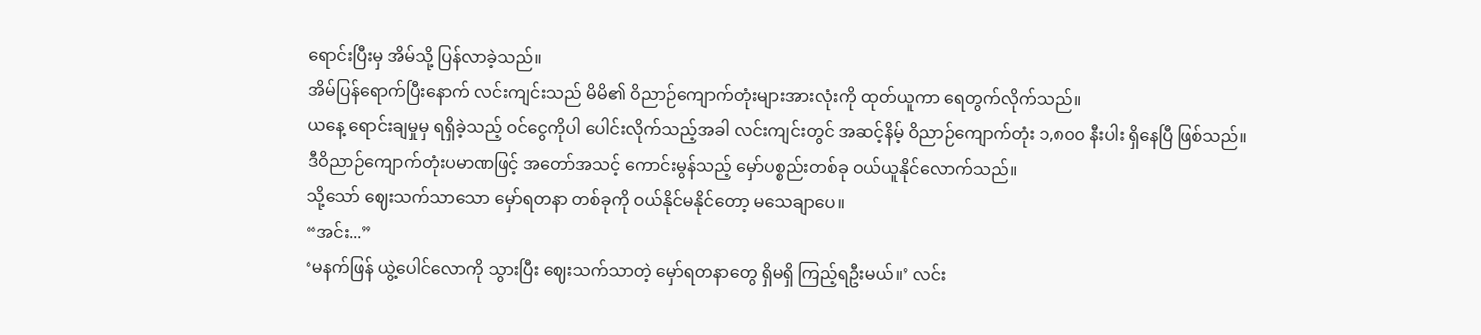ရောင်းပြီးမှ အိမ်သို့ ပြန်လာခဲ့သည်။
အိမ်ပြန်ရောက်ပြီးနောက် လင်းကျင်းသည် မိမိ၏ ဝိညာဉ်ကျောက်တုံးများအားလုံးကို ထုတ်ယူကာ ရေတွက်လိုက်သည်။
ယနေ့ ရောင်းချမှုမှ ရရှိခဲ့သည့် ဝင်ငွေကိုပါ ပေါင်းလိုက်သည့်အခါ လင်းကျင်းတွင် အဆင့်နိမ့် ဝိညာဉ်ကျောက်တုံး ၁,၈၀၀ နီးပါး ရှိနေပြီ ဖြစ်သည်။
ဒီဝိညာဉ်ကျောက်တုံးပမာဏဖြင့် အတော်အသင့် ကောင်းမွန်သည့် မှော်ပစ္စည်းတစ်ခု ဝယ်ယူနိုင်လောက်သည်။
သို့သော် ဈေးသက်သာသော မှော်ရတနာ တစ်ခုကို ဝယ်နိုင်မနိုင်တော့ မသေချာပေ။
“အင်း...”
‘မနက်ဖြန် ယွဲ့ပေါင်လောကို သွားပြီး ဈေးသက်သာတဲ့ မှော်ရတနာတွေ ရှိမရှိ ကြည့်ရဦးမယ်။’ လင်း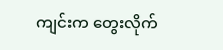ကျင်းက တွေးလိုက်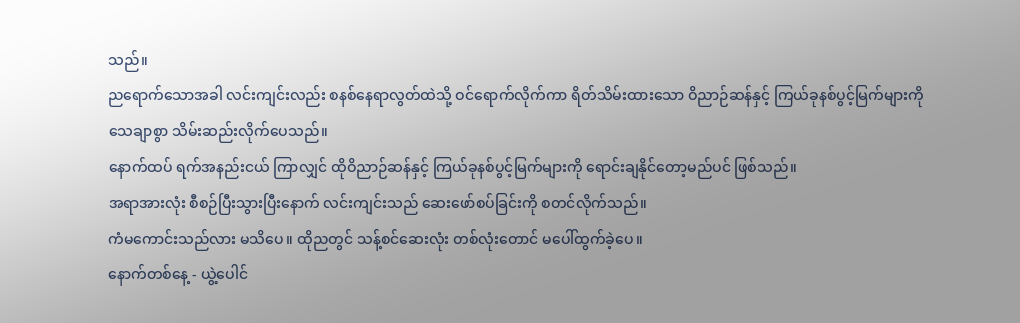သည်။
ညရောက်သောအခါ လင်းကျင်းလည်း စနစ်နေရာလွတ်ထဲသို့ ဝင်ရောက်လိုက်ကာ ရိတ်သိမ်းထားသော ဝိညာဉ်ဆန်နှင့် ကြယ်ခုနစ်ပွင့်မြက်များကို သေချာစွာ သိမ်းဆည်းလိုက်ပေသည်။
နောက်ထပ် ရက်အနည်းငယ် ကြာလျှင် ထိုဝိညာဉ်ဆန်နှင့် ကြယ်ခုနစ်ပွင့်မြက်များကို ရောင်းချနိုင်တော့မည်ပင် ဖြစ်သည်။
အရာအားလုံး စီစဉ်ပြီးသွားပြီးနောက် လင်းကျင်းသည် ဆေးဖော်စပ်ခြင်းကို စတင်လိုက်သည်။
ကံမကောင်းသည်လား မသိပေ။ ထိုညတွင် သန့်စင်ဆေးလုံး တစ်လုံးတောင် မပေါ်ထွက်ခဲ့ပေ။
နောက်တစ်နေ့ - ယွဲ့ပေါင်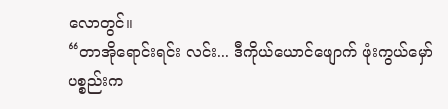လောတွင်။
“တာအိုရောင်းရင်း လင်း... ဒီကိုယ်ယောင်ဖျောက် ဖုံးကွယ်မှော်ပစ္စည်းက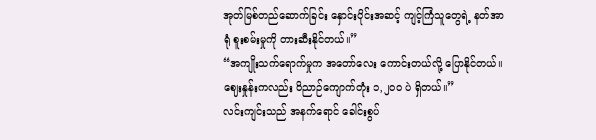အုတ်မြစ်တည်ဆောက်ခြင်း နှောင်းပိုင်းအဆင့် ကျင့်ကြံသူတွေရဲ့ နတ်အာရုံ စူးစမ်းမှုကို တားဆီးနိုင်တယ်။”
“အကျိုးသက်ရောက်မှုက အတော်လေး ကောင်းတယ်လို့ ပြောနိုင်တယ်။ ဈေးနှုန်းကလည်း ဝိညာဉ်ကျောက်တုံး ၁,၂၀၀ ပဲ ရှိတယ်။”
လင်းကျင်းသည် အနက်ရောင် ခေါင်းစွပ်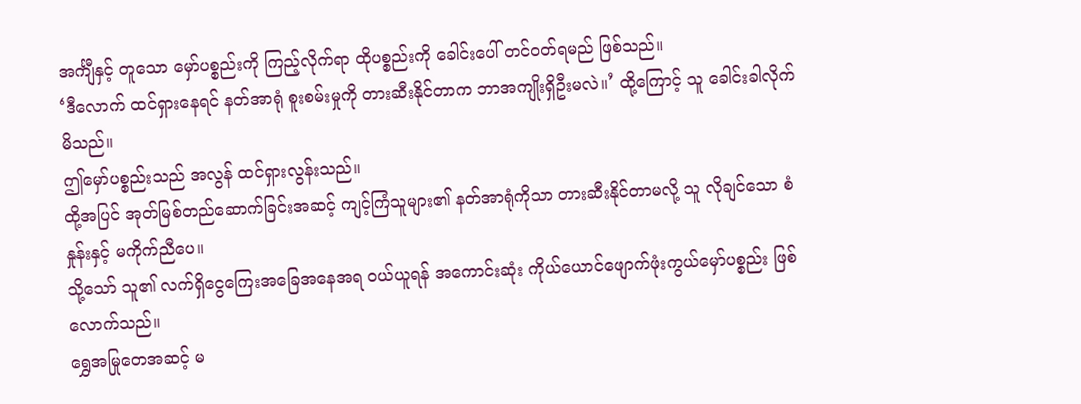အင်္ကျီနှင့် တူသော မှော်ပစ္စည်းကို ကြည့်လိုက်ရာ ထိုပစ္စည်းကို ခေါင်းပေါ် တင်ဝတ်ရမည် ဖြစ်သည်။
‘ဒီလောက် ထင်ရှားနေရင် နတ်အာရုံ စူးစမ်းမှုကို တားဆီးနိုင်တာက ဘာအကျိုးရှိဦးမလဲ။’ ထို့ကြောင့် သူ ခေါင်းခါလိုက်မိသည်။
ဤမှော်ပစ္စည်းသည် အလွန် ထင်ရှားလွန်းသည်။
ထို့အပြင် အုတ်မြစ်တည်ဆောက်ခြင်းအဆင့် ကျင့်ကြံသူများ၏ နတ်အာရုံကိုသာ တားဆီးနိုင်တာမလို့ သူ လိုချင်သော စံနှုန်းနှင့် မကိုက်ညီပေ။
သို့သော် သူ၏ လက်ရှိငွေကြေးအခြေအနေအရ ဝယ်ယူရန် အကောင်းဆုံး ကိုယ်ယောင်ဖျောက်ဖုံးကွယ်မှော်ပစ္စည်း ဖြစ်လောက်သည်။
ရွှေအမြုတေအဆင့် မ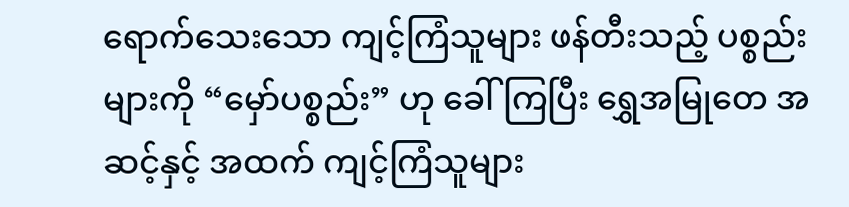ရောက်သေးသော ကျင့်ကြံသူများ ဖန်တီးသည့် ပစ္စည်းများကို “မှော်ပစ္စည်း” ဟု ခေါ်ကြပြီး ရွှေအမြုတေ အဆင့်နှင့် အထက် ကျင့်ကြံသူများ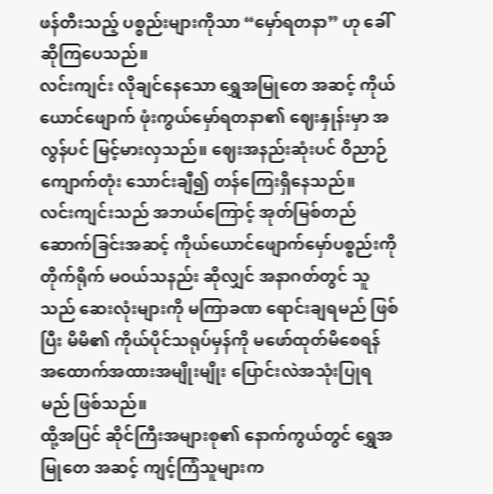ဖန်တီးသည့် ပစ္စည်းများကိုသာ “မှော်ရတနာ” ဟု ခေါ်ဆိုကြပေသည်။
လင်းကျင်း လိုချင်နေသော ရွှေအမြုတေ အဆင့် ကိုယ်ယောင်ဖျောက် ဖုံးကွယ်မှော်ရတနာ၏ ဈေးနှုန်းမှာ အလွန်ပင် မြင့်မားလှသည်။ ဈေးအနည်းဆုံးပင် ဝိညာဉ်ကျောက်တုံး သောင်းချီ၍ တန်ကြေးရှိနေသည်။
လင်းကျင်းသည် အဘယ်ကြောင့် အုတ်မြစ်တည်ဆောက်ခြင်းအဆင့် ကိုယ်ယောင်ဖျောက်မှော်ပစ္စည်းကို တိုက်ရိုက် မဝယ်သနည်း ဆိုလျှင် အနာဂတ်တွင် သူသည် ဆေးလုံးများကို မကြာခဏ ရောင်းချရမည် ဖြစ်ပြီး မိမိ၏ ကိုယ်ပိုင်သရုပ်မှန်ကို မဖော်ထုတ်မိစေရန် အထောက်အထားအမျိုးမျိုး ပြောင်းလဲအသုံးပြုရမည် ဖြစ်သည်။
ထို့အပြင် ဆိုင်ကြီးအများစု၏ နောက်ကွယ်တွင် ရွှေအမြုတေ အဆင့် ကျင့်ကြံသူများက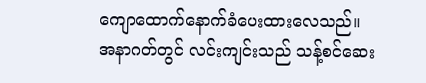ကျောထောက်နောက်ခံပေးထားလေသည်။
အနာဂတ်တွင် လင်းကျင်းသည် သန့်စင်ဆေး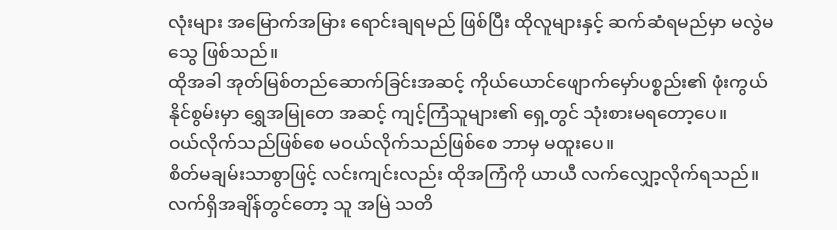လုံးများ အမြောက်အမြား ရောင်းချရမည် ဖြစ်ပြီး ထိုလူများနှင့် ဆက်ဆံရမည်မှာ မလွဲမသွေ ဖြစ်သည်။
ထိုအခါ အုတ်မြစ်တည်ဆောက်ခြင်းအဆင့် ကိုယ်ယောင်ဖျောက်မှော်ပစ္စည်း၏ ဖုံးကွယ်နိုင်စွမ်းမှာ ရွှေအမြုတေ အဆင့် ကျင့်ကြံသူများ၏ ရှေ့တွင် သုံးစားမရတော့ပေ။
ဝယ်လိုက်သည်ဖြစ်စေ မဝယ်လိုက်သည်ဖြစ်စေ ဘာမှ မထူးပေ။
စိတ်မချမ်းသာစွာဖြင့် လင်းကျင်းလည်း ထိုအကြံကို ယာယီ လက်လျှော့လိုက်ရသည်။
လက်ရှိအချိန်တွင်တော့ သူ အမြဲ သတိ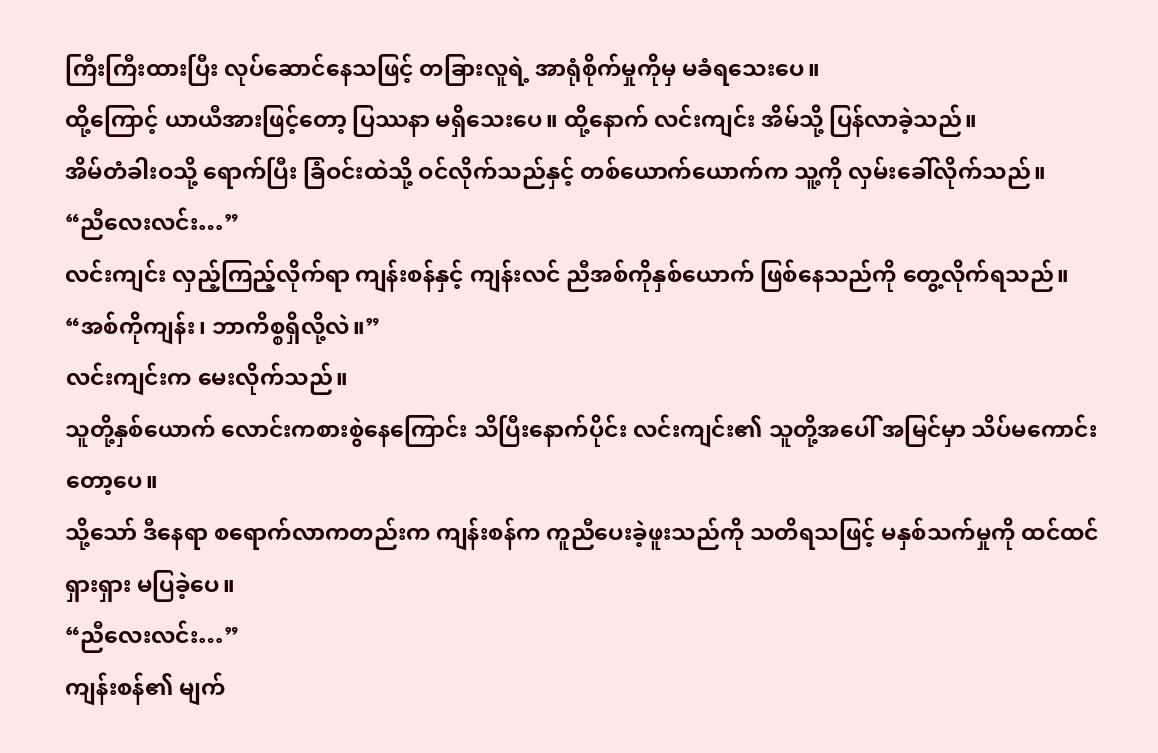ကြီးကြီးထားပြီး လုပ်ဆောင်နေသဖြင့် တခြားလူရဲ့ အာရုံစိုက်မှုကိုမှ မခံရသေးပေ။
ထို့ကြောင့် ယာယီအားဖြင့်တော့ ပြဿနာ မရှိသေးပေ။ ထို့နောက် လင်းကျင်း အိမ်သို့ ပြန်လာခဲ့သည်။
အိမ်တံခါးဝသို့ ရောက်ပြီး ခြံဝင်းထဲသို့ ဝင်လိုက်သည်နှင့် တစ်ယောက်ယောက်က သူ့ကို လှမ်းခေါ်လိုက်သည်။
“ညီလေးလင်း…”
လင်းကျင်း လှည့်ကြည့်လိုက်ရာ ကျန်းစန်နှင့် ကျန်းလင် ညီအစ်ကိုနှစ်ယောက် ဖြစ်နေသည်ကို တွေ့လိုက်ရသည်။
“အစ်ကိုကျန်း၊ ဘာကိစ္စရှိလို့လဲ။”
လင်းကျင်းက မေးလိုက်သည်။
သူတို့နှစ်ယောက် လောင်းကစားစွဲနေကြောင်း သိပြီးနောက်ပိုင်း လင်းကျင်း၏ သူတို့အပေါ် အမြင်မှာ သိပ်မကောင်းတော့ပေ။
သို့သော် ဒီနေရာ စရောက်လာကတည်းက ကျန်းစန်က ကူညီပေးခဲ့ဖူးသည်ကို သတိရသဖြင့် မနှစ်သက်မှုကို ထင်ထင်ရှားရှား မပြခဲ့ပေ။
“ညီလေးလင်း…”
ကျန်းစန်၏ မျက်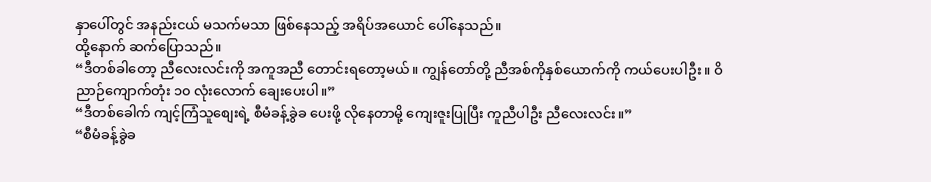နှာပေါ်တွင် အနည်းငယ် မသက်မသာ ဖြစ်နေသည့် အရိပ်အယောင် ပေါ်နေသည်။
ထို့နောက် ဆက်ပြောသည်။
“ဒီတစ်ခါတော့ ညီလေးလင်းကို အကူအညီ တောင်းရတော့မယ်။ ကျွန်တော်တို့ ညီအစ်ကိုနှစ်ယောက်ကို ကယ်ပေးပါဦး။ ဝိညာဉ်ကျောက်တုံး ၁၀ လုံးလောက် ချေးပေးပါ။”
“ဒီတစ်ခေါက် ကျင့်ကြံသူစျေးရဲ့ စီမံခန့်ခွဲခ ပေးဖို့ လိုနေတာမို့ ကျေးဇူးပြုပြီး ကူညီပါဦး ညီလေးလင်း။”
“စီမံခန့်ခွဲခ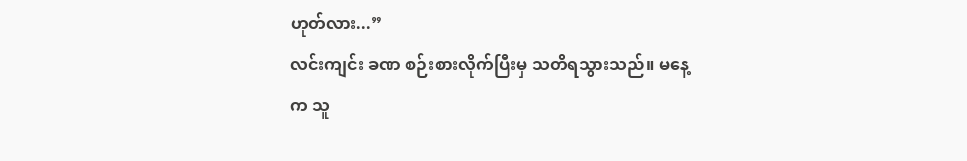ဟုတ်လား...”
လင်းကျင်း ခဏ စဉ်းစားလိုက်ပြီးမှ သတိရသွားသည်။ မနေ့က သူ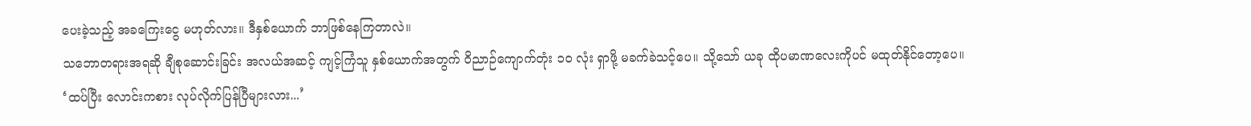ပေးခဲ့သည့် အခကြေးငွေ မဟုတ်လား။ ဒီနှစ်ယောက် ဘာဖြစ်နေကြတာလဲ။
သဘောတရားအရဆို ချီစုဆောင်းခြင်း အလယ်အဆင့် ကျင့်ကြံသူ နှစ်ယောက်အတွက် ဝိညာဉ်ကျောက်တုံး ၁၀ လုံး ရှာဖို့ မခက်ခဲသင့်ပေ။ သို့သော် ယခု ထိုပမာဏလေးကိုပင် မထုတ်နိုင်တော့ပေ။
‘ထပ်ပြီး လောင်းကစား လုပ်လိုက်ပြန်ပြီများလား...’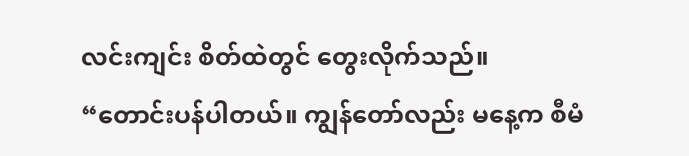လင်းကျင်း စိတ်ထဲတွင် တွေးလိုက်သည်။
“တောင်းပန်ပါတယ်။ ကျွန်တော်လည်း မနေ့က စီမံ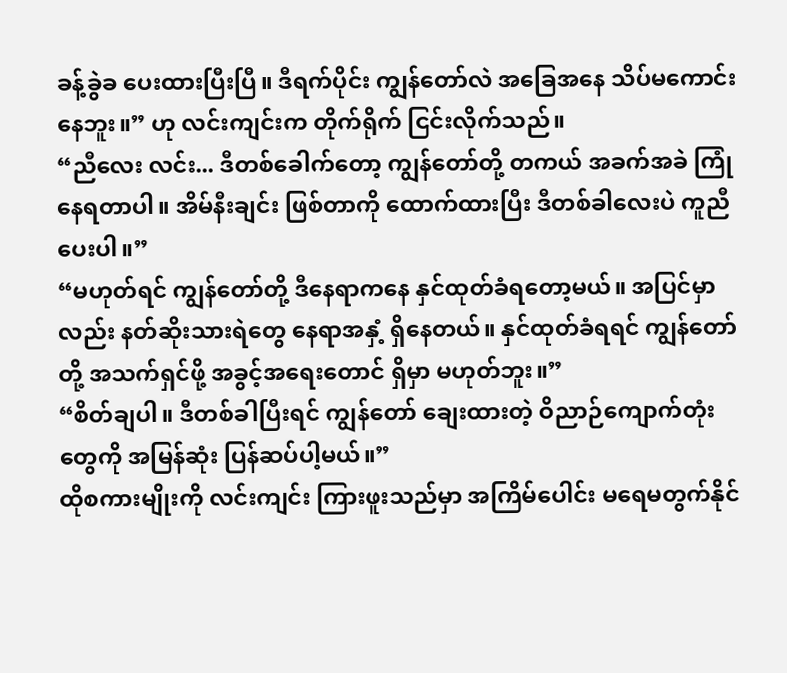ခန့်ခွဲခ ပေးထားပြီးပြီ။ ဒီရက်ပိုင်း ကျွန်တော်လဲ အခြေအနေ သိပ်မကောင်းနေဘူး။” ဟု လင်းကျင်းက တိုက်ရိုက် ငြင်းလိုက်သည်။
“ညီလေး လင်း... ဒီတစ်ခေါက်တော့ ကျွန်တော်တို့ တကယ် အခက်အခဲ ကြုံနေရတာပါ။ အိမ်နီးချင်း ဖြစ်တာကို ထောက်ထားပြီး ဒီတစ်ခါလေးပဲ ကူညီပေးပါ။”
“မဟုတ်ရင် ကျွန်တော်တို့ ဒီနေရာကနေ နှင်ထုတ်ခံရတော့မယ်။ အပြင်မှာလည်း နတ်ဆိုးသားရဲတွေ နေရာအနှံ့ ရှိနေတယ်။ နှင်ထုတ်ခံရရင် ကျွန်တော်တို့ အသက်ရှင်ဖို့ အခွင့်အရေးတောင် ရှိမှာ မဟုတ်ဘူး။”
“စိတ်ချပါ။ ဒီတစ်ခါပြီးရင် ကျွန်တော် ချေးထားတဲ့ ဝိညာဉ်ကျောက်တုံးတွေကို အမြန်ဆုံး ပြန်ဆပ်ပါ့မယ်။”
ထိုစကားမျိုးကို လင်းကျင်း ကြားဖူးသည်မှာ အကြိမ်ပေါင်း မရေမတွက်နိုင်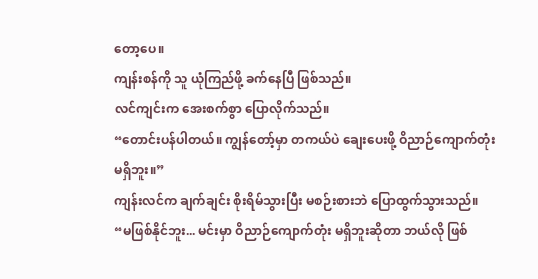တော့ပေ။
ကျန်းစန်ကို သူ ယုံကြည်ဖို့ ခက်နေပြီ ဖြစ်သည်။
လင်ကျင်းက အေးစက်စွာ ပြောလိုက်သည်။
“တောင်းပန်ပါတယ်။ ကျွန်တော့်မှာ တကယ်ပဲ ချေးပေးဖို့ ဝိညာဉ်ကျောက်တုံး မရှိဘူး။”
ကျန်းလင်က ချက်ချင်း စိုးရိမ်သွားပြီး မစဉ်းစားဘဲ ပြောထွက်သွားသည်။
“မဖြစ်နိုင်ဘူး... မင်းမှာ ဝိညာဉ်ကျောက်တုံး မရှိဘူးဆိုတာ ဘယ်လို ဖြစ်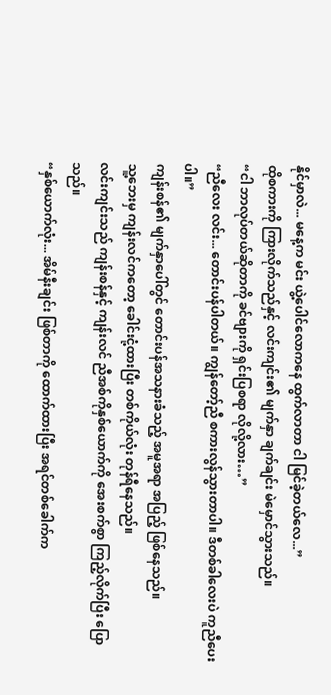နိုင်မှာလဲ... မနေ့က မင်း ယွဲ့ပေါင်လောကနေ ထွက်လာတာ ငါ မြင်ခဲ့တယ်လေ...”
ထိုစကားကို ကြားလိုက်သည်နှင့် လင်းကျင်း၏ မျက်နှာ ချက်ချင်း မဲမှောင်သွားသည်။
“ငါ ဘာလုပ်တယ်ဆိုတာကို ခင်ဗျားကို ရှင်းပြစရာ လိုလို့လား…”
“ညီလေး လင်း... တောင်းပန်ပါတယ်။ ကျွန်တော့်ညီ စကားလွန်သွားတာပါ။ ဒီတစ်ခါလေးပဲ ကူညီပေးပါ။”
ကျန်းစန်၏ မျက်နှာပေါ်တွင် တောင်းပန်အသနားခံသည့် အမူအရာ အပြည့် ဖြစ်နေသည်။
သူ့ဘေးမှ ကျန်းလင်ကတော့ ခေါင်းငုံ့ထားပြီး တစ်ကိုယ်လုံး တုန်ရီနေသည်။
လင်းကျင်းသည် ကျန်းစန်နှင့် ကျန်းလင် ညီအစ်ကိုနှစ်ယောက်ကို အေးစက်စွာ ကြည့်လိုက်ပြီး ပြောသည်။
“နှစ်ယောက်လုံး... အိမ်နီးချင်း ဖြစ်တာကို ထောက်ထားပြီး အရင်တစ်ခေါက်က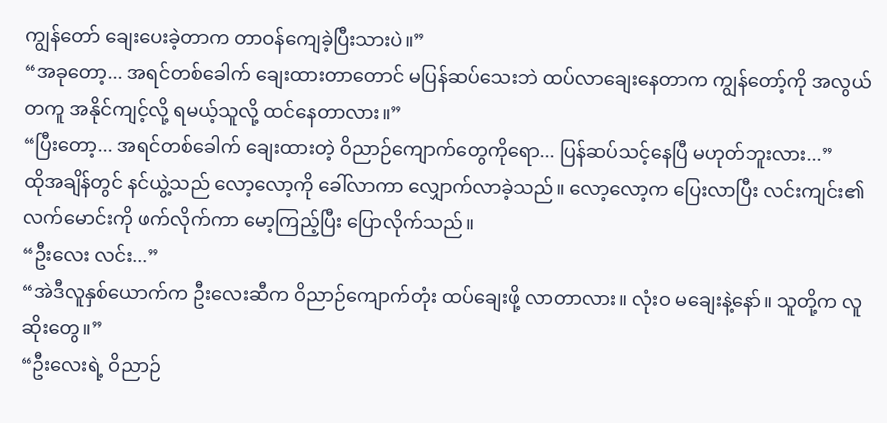ကျွန်တော် ချေးပေးခဲ့တာက တာဝန်ကျေခဲ့ပြီးသားပဲ။”
“အခုတော့... အရင်တစ်ခေါက် ချေးထားတာတောင် မပြန်ဆပ်သေးဘဲ ထပ်လာချေးနေတာက ကျွန်တော့်ကို အလွယ်တကူ အနိုင်ကျင့်လို့ ရမယ့်သူလို့ ထင်နေတာလား။”
“ပြီးတော့... အရင်တစ်ခေါက် ချေးထားတဲ့ ဝိညာဉ်ကျောက်တွေကိုရော... ပြန်ဆပ်သင့်နေပြီ မဟုတ်ဘူးလား...”
ထိုအချိန်တွင် နင်ယွဲ့သည် လော့လော့ကို ခေါ်လာကာ လျှောက်လာခဲ့သည်။ လော့လော့က ပြေးလာပြီး လင်းကျင်း၏ လက်မောင်းကို ဖက်လိုက်ကာ မော့ကြည့်ပြီး ပြောလိုက်သည်။
“ဦးလေး လင်း...”
“အဲဒီလူနှစ်ယောက်က ဦးလေးဆီက ဝိညာဉ်ကျောက်တုံး ထပ်ချေးဖို့ လာတာလား။ လုံးဝ မချေးနဲ့နော်။ သူတို့က လူဆိုးတွေ။”
“ဦးလေးရဲ့ ဝိညာဉ်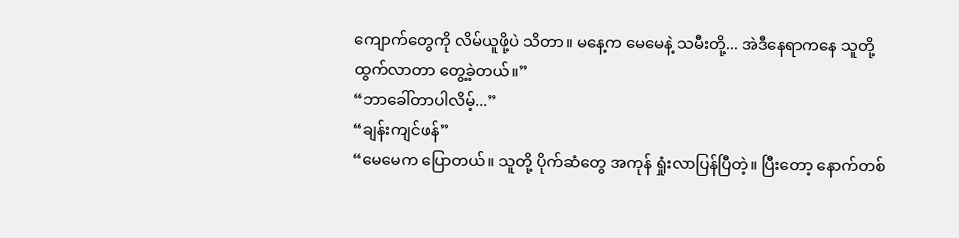ကျောက်တွေကို လိမ်ယူဖို့ပဲ သိတာ။ မနေ့က မေမေနဲ့ သမီးတို့... အဲဒီနေရာကနေ သူတို့ ထွက်လာတာ တွေ့ခဲ့တယ်။”
“ဘာခေါ်တာပါလိမ့်...”
“ချန်းကျင်ဖန်”
“မေမေက ပြောတယ်။ သူတို့ ပိုက်ဆံတွေ အကုန် ရှုံးလာပြန်ပြီတဲ့။ ပြီးတော့ နောက်တစ်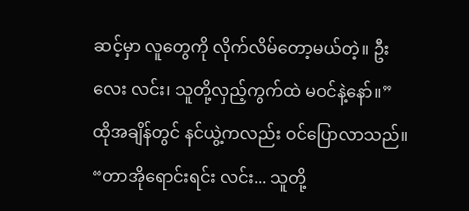ဆင့်မှာ လူတွေကို လိုက်လိမ်တော့မယ်တဲ့။ ဦးလေး လင်း၊ သူတို့လှည့်ကွက်ထဲ မဝင်နဲ့နော်။”
ထိုအချိန်တွင် နင်ယွဲ့ကလည်း ဝင်ပြောလာသည်။
“တာအိုရောင်းရင်း လင်း... သူတို့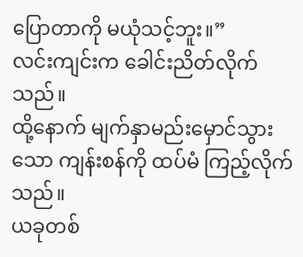ပြောတာကို မယုံသင့်ဘူး။”
လင်းကျင်းက ခေါင်းညိတ်လိုက်သည်။
ထို့နောက် မျက်နှာမည်းမှောင်သွားသော ကျန်းစန်ကို ထပ်မံ ကြည့်လိုက်သည်။
ယခုတစ်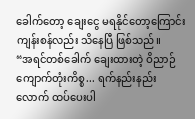ခေါက်တော့ ချေးငွေ မရနိုင်တော့ကြောင်း ကျန်းစန်လည်း သိနေပြီ ဖြစ်သည်။
“အရင်တစ်ခေါက် ချေးထားတဲ့ ဝိညာဉ်ကျောက်တုံးကိစ္စ... ရက်နည်းနည်းလောက် ထပ်ပေးပါ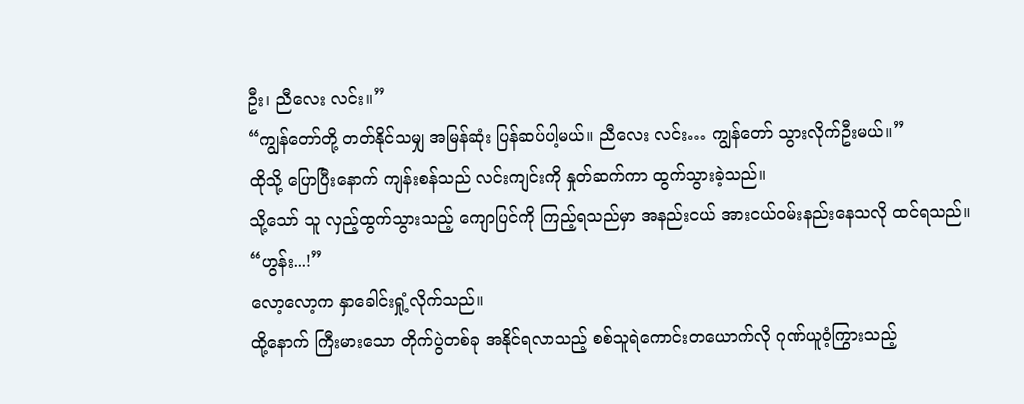ဦး၊ ညီလေး လင်း။”
“ကျွန်တော်တို့ တတ်နိုင်သမျှ အမြန်ဆုံး ပြန်ဆပ်ပါ့မယ်။ ညီလေး လင်း… ကျွန်တော် သွားလိုက်ဦးမယ်။”
ထိုသို့ ပြောပြီးနောက် ကျန်းစန်သည် လင်းကျင်းကို နှုတ်ဆက်ကာ ထွက်သွားခဲ့သည်။
သို့သော် သူ လှည့်ထွက်သွားသည့် ကျောပြင်ကို ကြည့်ရသည်မှာ အနည်းငယ် အားငယ်ဝမ်းနည်းနေသလို ထင်ရသည်။
“ဟွန်း...!”
လော့လော့က နှာခေါင်းရှုံ့လိုက်သည်။
ထို့နောက် ကြီးမားသော တိုက်ပွဲတစ်ခု အနိုင်ရလာသည့် စစ်သူရဲကောင်းတယောက်လို ဂုဏ်ယူဝံ့ကြွားသည့်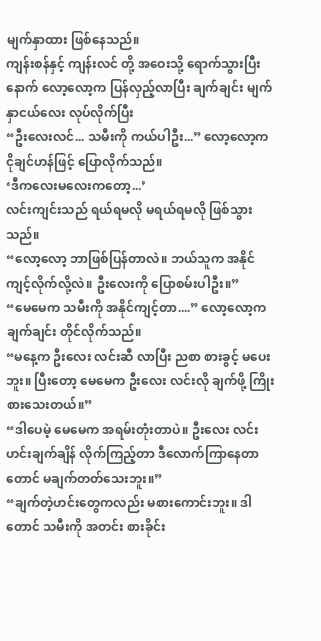မျက်နှာထား ဖြစ်နေသည်။
ကျန်းစန်နှင့် ကျန်းလင် တို့ အဝေးသို့ ရောက်သွားပြီးနောက် လော့လော့က ပြန်လှည့်လာပြီး ချက်ချင်း မျက်နှာငယ်လေး လုပ်လိုက်ပြီး
“ဦးလေးလင်... သမီးကို ကယ်ပါဦး...” လော့လော့က ငိုချင်ဟန်ဖြင့် ပြောလိုက်သည်။
‘ဒီကလေးမလေးကတော့...’
လင်းကျင်းသည် ရယ်ရမလို မရယ်ရမလို ဖြစ်သွားသည်။
“လော့လော့ ဘာဖြစ်ပြန်တာလဲ။ ဘယ်သူက အနိုင်ကျင့်လိုက်လို့လဲ။ ဦးလေးကို ပြောစမ်းပါဦး။”
“မေမေက သမီးကို အနိုင်ကျင့်တာ....” လော့လော့က ချက်ချင်း တိုင်လိုက်သည်။
“မနေ့က ဦးလေး လင်းဆီ လာပြီး ညစာ စားခွင့် မပေးဘူး။ ပြီးတော့ မေမေက ဦးလေး လင်းလို ချက်ဖို့ ကြိုးစားသေးတယ်။”
“ဒါပေမဲ့ မေမေက အရမ်းတုံးတာပဲ။ ဦးလေး လင်း ဟင်းချက်ချိန် လိုက်ကြည့်တာ ဒီလောက်ကြာနေတာတောင် မချက်တတ်သေးဘူး။”
“ချက်တဲ့ဟင်းတွေကလည်း မစားကောင်းဘူး။ ဒါတောင် သမီးကို အတင်း စားခိုင်း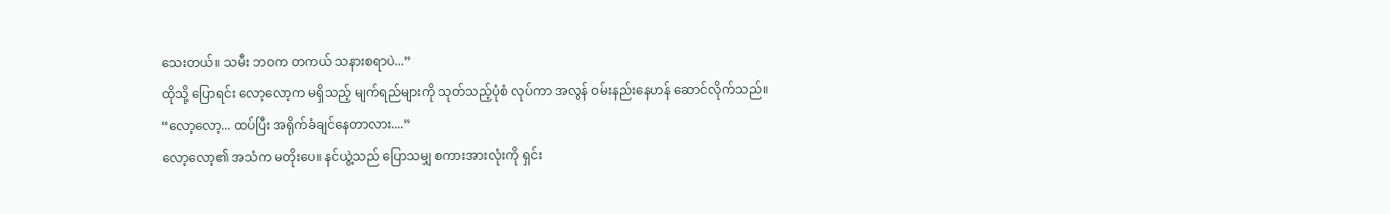သေးတယ်။ သမီး ဘဝက တကယ် သနားစရာပဲ...”
ထိုသို့ ပြောရင်း လော့လော့က မရှိသည့် မျက်ရည်များကို သုတ်သည့်ပုံစံ လုပ်ကာ အလွန် ဝမ်းနည်းနေဟန် ဆောင်လိုက်သည်။
“လော့လော့... ထပ်ပြီး အရိုက်ခံချင်နေတာလား....”
လော့လော့၏ အသံက မတိုးပေ။ နင်ယွဲ့သည် ပြောသမျှ စကားအားလုံးကို ရှင်း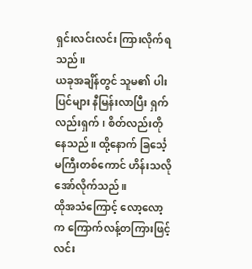ရှင်းလင်းလင်း ကြားလိုက်ရသည်။
ယခုအချိန်တွင် သူမ၏ ပါးပြင်များ နီမြန်းလာပြီး ရှက်လည်းရှက်၊ စိတ်လည်းတိုနေသည်။ ထို့နောက် ခြင်္သေ့မကြီးတစ်ကောင် ဟိန်းသလို အော်လိုက်သည်။
ထိုအသံကြောင့် လော့လော့က ကြောက်လန့်တကြားဖြင့် လင်း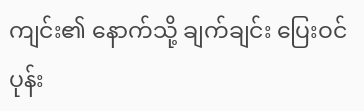ကျင်း၏ နောက်သို့ ချက်ချင်း ပြေးဝင်ပုန်း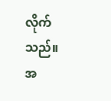လိုက်သည်။
အ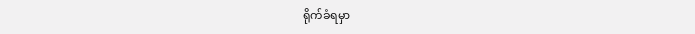ရိုက်ခံရမှာ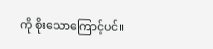ကို စိုးသောကြောင့်ပင်။